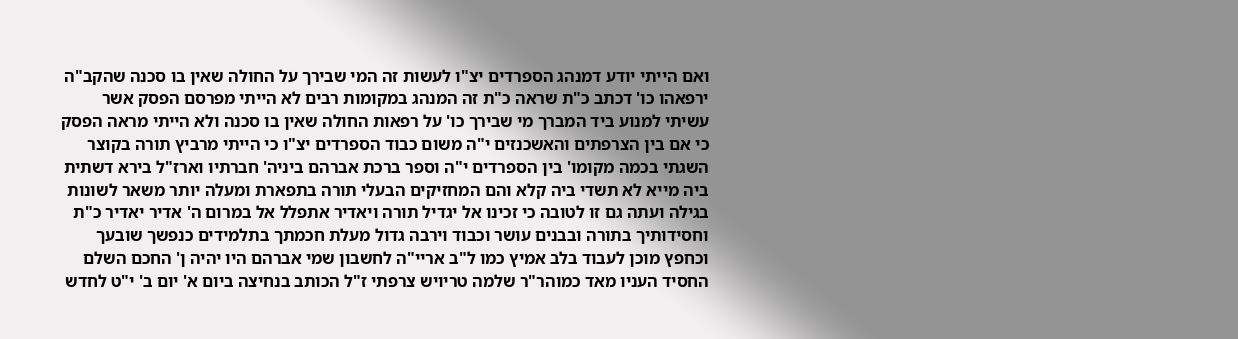ואם הייתי יודע דמנהג הספרדים יצ"ו לעשות זה המי שבירך על החולה שאין בו סכנה שהקב"ה ירפאהו כו' דכתב כ"ת שראה כ"ת זה המנהג במקומות רבים לא הייתי מפרסם הפסק אשר עשיתי למנוע ביד המברך מי שבירך כו' על רפאות החולה שאין בו סכנה ולא הייתי מראה הפסק כי אם בין הצרפתים והאשכנזים י"ה משום כבוד הספרדים יצ"ו כי הייתי מרביץ תורה בקוצר השגתי בכמה מקומו' בין הספרדים י"ה וספר ברכת אברהם ביניה' חברתיו וארז"ל בירא דשתית ביה מייא לא תשדי ביה קלא והם המחזיקים הבעלי תורה בתפארת ומעלה יותר משאר לשונות בגילה ועתה גם זו לטובה כי זכינו אל יגדיל תורה ויאדיר אתפלל אל במרום ה' אדיר יאדיר כ"ת וחסידותיך בתורה ובבנים עושר וכבוד וירבה גדול מעלת חכמתך בתלמידים כנפשך שובעך וכחפץ מוכן לעבוד בלב אמיץ כמו ל"ב אריי"ה לחשבון שמי אברהם היו יהיה ן' החכם השלם החסיד העניו מאד כמוהר"ר שלמה טריויש צרפתי ז"ל הכותב בנחיצה ביום א' יום ב' י"ט לחדש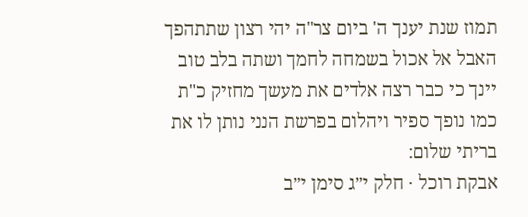תמוז שנת יענך ה' ביום צר"ה יהי רצון שתתהפך האבל אל אכול בשמחה לחמך ושתה בלב טוב יינך כי כבר רצה אלדים את מעשך מחזיק כ"ת כמו נופך ספיר ויהלום בפרשת הנני נותן לו את בריתי שלום:
אבקת רוכל · חלק י״ג סימן י״ב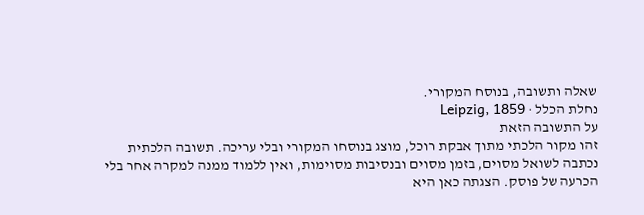שאלה ותשובה, בנוסח המקורי.
נחלת הכלל · Leipzig, 1859
על התשובה הזאת
זהו מקור הלכתי מתוך אבקת רוכל, מוצג בנוסחו המקורי ובלי עריכה. תשובה הלכתית נכתבה לשואל מסוים, בזמן מסוים ובנסיבות מסוימות, ואין ללמוד ממנה למקרה אחר בלי הכרעה של פוסק. הצגתה כאן היא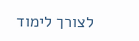לצורך לימוד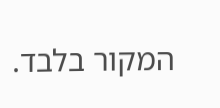המקור בלבד.